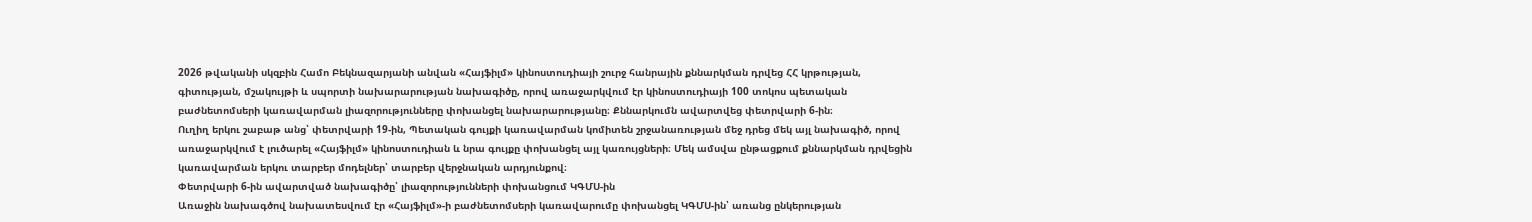2026 թվականի սկզբին Համո Բեկնազարյանի անվան «Հայֆիլմ» կինոստուդիայի շուրջ հանրային քննարկման դրվեց ՀՀ կրթության, գիտության, մշակույթի և սպորտի նախարարության նախագիծը, որով առաջարկվում էր կինոստուդիայի 100 տոկոս պետական բաժնետոմսերի կառավարման լիազորությունները փոխանցել նախարարությանը։ Քննարկումն ավարտվեց փետրվարի 6-ին։
Ուղիղ երկու շաբաթ անց՝ փետրվարի 19-ին, Պետական գույքի կառավարման կոմիտեն շրջանառության մեջ դրեց մեկ այլ նախագիծ, որով առաջարկվում է լուծարել «Հայֆիլմ» կինոստուդիան և նրա գույքը փոխանցել այլ կառույցների։ Մեկ ամսվա ընթացքում քննարկման դրվեցին կառավարման երկու տարբեր մոդելներ՝ տարբեր վերջնական արդյունքով։
Փետրվարի 6-ին ավարտված նախագիծը՝ լիազորությունների փոխանցում ԿԳՄՍ-ին
Առաջին նախագծով նախատեսվում էր «Հայֆիլմ»-ի բաժնետոմսերի կառավարումը փոխանցել ԿԳՄՍ-ին՝ առանց ընկերության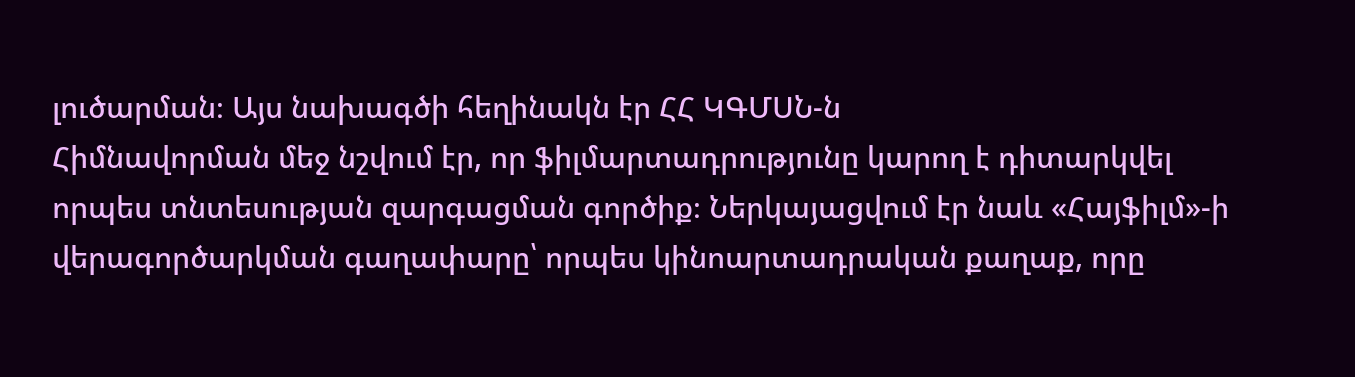լուծարման։ Այս նախագծի հեղինակն էր ՀՀ ԿԳՄՍՆ-ն
Հիմնավորման մեջ նշվում էր, որ ֆիլմարտադրությունը կարող է դիտարկվել որպես տնտեսության զարգացման գործիք։ Ներկայացվում էր նաև «Հայֆիլմ»-ի վերագործարկման գաղափարը՝ որպես կինոարտադրական քաղաք, որը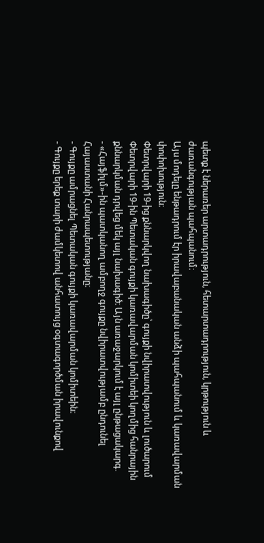պետք է ներառեր արտադրություն, հետարտադրություն, կրթություն և ժառանգության պահպանում։
Այս մոդելը ենթադրում էր իրավաբանական անձի պահպանում և կառավարման փոփոխություն։
Փետրվարի 19-ից քննարկվող նախագիծը՝ գույքի նվիրատվություն և լուծարում
Փետրվարի 19-ին Պետական գույքի կառավարման կոմիտեի կողմից հանրային քննարկման դրվեց մեկ այլ նախագիծ։ Այն առաջարկում է այլ ընթացակարգ.
- «Հայֆիլմ»-ին պատկանող ամբողջ գույքը նվիրատվությամբ ընդունել Հայաստանի Հանրապետությանը։
- Գույքը ամրացնել Պետական գույքի կառավարման կոմիտեին։
- Գույքը երեք տարի ժամկետով անհատույց օգտագործման իրավունքով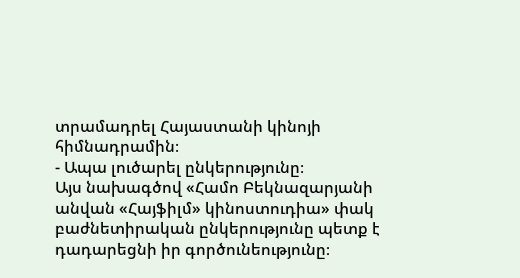տրամադրել Հայաստանի կինոյի հիմնադրամին։
- Ապա լուծարել ընկերությունը։
Այս նախագծով «Համո Բեկնազարյանի անվան «Հայֆիլմ» կինոստուդիա» փակ բաժնետիրական ընկերությունը պետք է դադարեցնի իր գործունեությունը։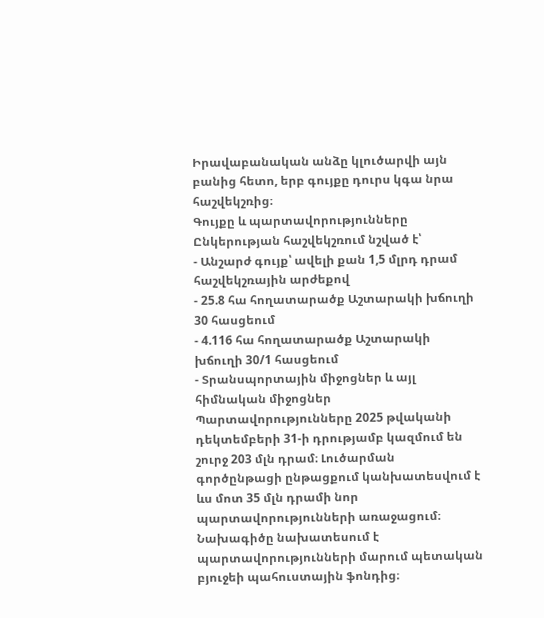Իրավաբանական անձը կլուծարվի այն բանից հետո, երբ գույքը դուրս կգա նրա հաշվեկշռից։
Գույքը և պարտավորությունները
Ընկերության հաշվեկշռում նշված է՝
- Անշարժ գույք՝ ավելի քան 1,5 մլրդ դրամ հաշվեկշռային արժեքով
- 25.8 հա հողատարածք Աշտարակի խճուղի 30 հասցեում
- 4.116 հա հողատարածք Աշտարակի խճուղի 30/1 հասցեում
- Տրանսպորտային միջոցներ և այլ հիմնական միջոցներ
Պարտավորությունները 2025 թվականի դեկտեմբերի 31-ի դրությամբ կազմում են շուրջ 203 մլն դրամ։ Լուծարման գործընթացի ընթացքում կանխատեսվում է ևս մոտ 35 մլն դրամի նոր պարտավորությունների առաջացում։
Նախագիծը նախատեսում է պարտավորությունների մարում պետական բյուջեի պահուստային ֆոնդից։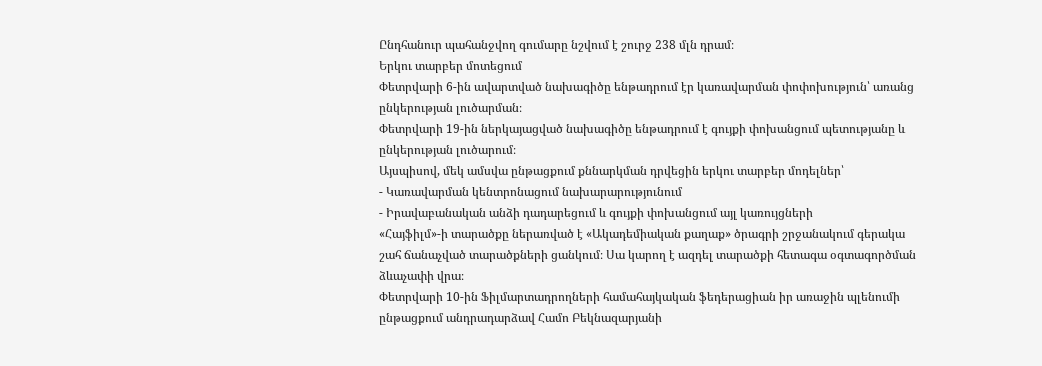Ընդհանուր պահանջվող գումարը նշվում է շուրջ 238 մլն դրամ։
Երկու տարբեր մոտեցում
Փետրվարի 6-ին ավարտված նախագիծը ենթադրում էր կառավարման փոփոխություն՝ առանց ընկերության լուծարման։
Փետրվարի 19-ին ներկայացված նախագիծը ենթադրում է գույքի փոխանցում պետությանը և ընկերության լուծարում։
Այսպիսով, մեկ ամսվա ընթացքում քննարկման դրվեցին երկու տարբեր մոդելներ՝
- Կառավարման կենտրոնացում նախարարությունում
- Իրավաբանական անձի դադարեցում և գույքի փոխանցում այլ կառույցների
«Հայֆիլմ»-ի տարածքը ներառված է «Ակադեմիական քաղաք» ծրագրի շրջանակում գերակա շահ ճանաչված տարածքների ցանկում։ Սա կարող է ազդել տարածքի հետագա օգտագործման ձևաչափի վրա։
Փետրվարի 10-ին Ֆիլմարտադրողների համահայկական ֆեդերացիան իր առաջին պլենումի ընթացքում անդրադարձավ Համո Բեկնազարյանի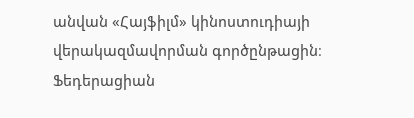անվան «Հայֆիլմ» կինոստուդիայի վերակազմավորման գործընթացին։ Ֆեդերացիան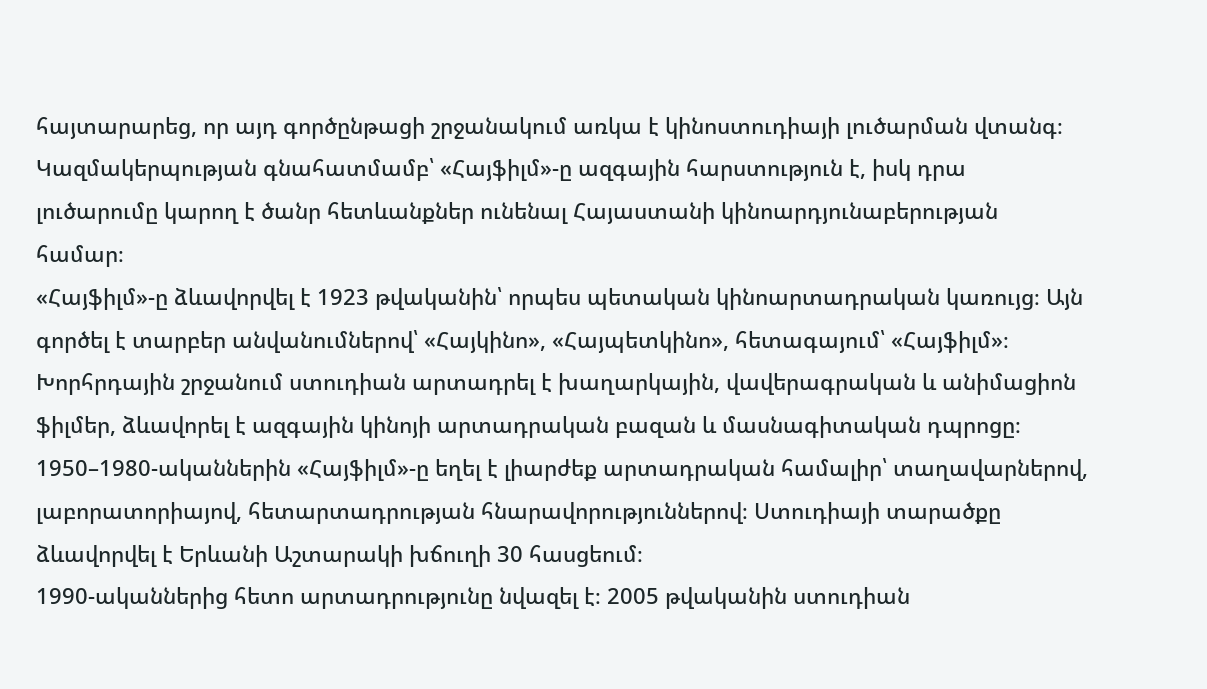հայտարարեց, որ այդ գործընթացի շրջանակում առկա է կինոստուդիայի լուծարման վտանգ։ Կազմակերպության գնահատմամբ՝ «Հայֆիլմ»-ը ազգային հարստություն է, իսկ դրա լուծարումը կարող է ծանր հետևանքներ ունենալ Հայաստանի կինոարդյունաբերության համար։
«Հայֆիլմ»-ը ձևավորվել է 1923 թվականին՝ որպես պետական կինոարտադրական կառույց։ Այն գործել է տարբեր անվանումներով՝ «Հայկինո», «Հայպետկինո», հետագայում՝ «Հայֆիլմ»։ Խորհրդային շրջանում ստուդիան արտադրել է խաղարկային, վավերագրական և անիմացիոն ֆիլմեր, ձևավորել է ազգային կինոյի արտադրական բազան և մասնագիտական դպրոցը։
1950–1980-ականներին «Հայֆիլմ»-ը եղել է լիարժեք արտադրական համալիր՝ տաղավարներով, լաբորատորիայով, հետարտադրության հնարավորություններով։ Ստուդիայի տարածքը ձևավորվել է Երևանի Աշտարակի խճուղի 30 հասցեում։
1990-ականներից հետո արտադրությունը նվազել է։ 2005 թվականին ստուդիան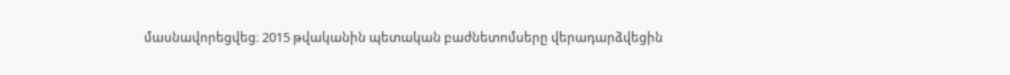մասնավորեցվեց։ 2015 թվականին պետական բաժնետոմսերը վերադարձվեցին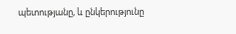պետությանը, և ընկերությունը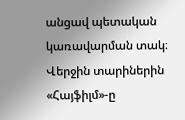անցավ պետական կառավարման տակ։
Վերջին տարիներին «Հայֆիլմ»-ը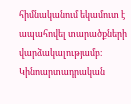հիմնականում եկամուտ է ապահովել տարածքների վարձակալությամբ։ Կինոարտադրական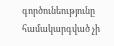գործունեությունը համակարգված չի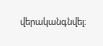վերականգնվել։